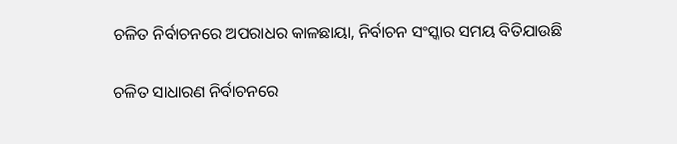ଚଳିତ ନିର୍ବାଚନରେ ଅପରାଧର କାଳଛାୟା, ନିର୍ବାଚନ ସଂସ୍କାର ସମୟ ବିତିଯାଉଛି

ଚଳିତ ସାଧାରଣ ନିର୍ବାଚନରେ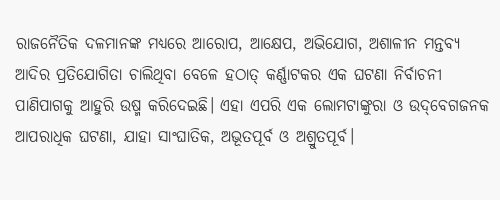ରାଜନୈତିକ ଦଳମାନଙ୍କ ମଧ୍ୟରେ ଆରୋପ, ଆକ୍ଷେପ, ଅଭିଯୋଗ, ଅଶାଳୀନ ମନ୍ତବ୍ୟ ଆଦିର ପ୍ରତିଯୋଗିତା ଚାଲିଥିବା ବେଳେ ହଠାତ୍‌‌ କର୍ଣ୍ଣାଟକର ଏକ ଘଟଣା ନିର୍ବାଚନୀ ପାଣିପାଗକୁ ଆହୁରି ଉଷ୍ମ କରିଦେଇଛି। ଏହା ଏପରି ଏକ ଲୋମଟାଙ୍କୁରା ଓ ଉଦ୍‌‌ବେଗଜନକ ଆପରାଧିକ ଘଟଣା, ଯାହା ସାଂଘାତିକ, ଅଭୂତପୂର୍ବ ଓ ଅଶ୍ରୁତପୂର୍ବ।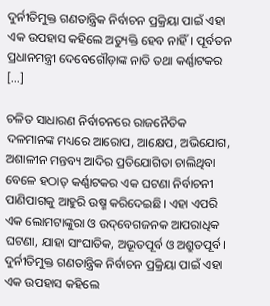ଦୁର୍ନୀତିମୁକ୍ତ ଗଣତାନ୍ତ୍ରିକ ନିର୍ବାଚନ ପ୍ରକ୍ରିୟା ପାଇଁ ଏହା ଏକ ଉପହାସ କହିଲେ ଅତ୍ୟୁକ୍ତି ହେବ ନାହିଁ। ପୂର୍ବତନ ପ୍ରଧାନମନ୍ତ୍ରୀ ଦେବେଗୌଡ଼ାଙ୍କ ନାତି ତଥା କର୍ଣ୍ଣାଟକର […]

ଚଳିତ ସାଧାରଣ ନିର୍ବାଚନରେ ରାଜନୈତିକ ଦଳମାନଙ୍କ ମଧ୍ୟରେ ଆରୋପ, ଆକ୍ଷେପ, ଅଭିଯୋଗ, ଅଶାଳୀନ ମନ୍ତବ୍ୟ ଆଦିର ପ୍ରତିଯୋଗିତା ଚାଲିଥିବା ବେଳେ ହଠାତ୍‌‌ କର୍ଣ୍ଣାଟକର ଏକ ଘଟଣା ନିର୍ବାଚନୀ ପାଣିପାଗକୁ ଆହୁରି ଉଷ୍ମ କରିଦେଇଛି। ଏହା ଏପରି ଏକ ଲୋମଟାଙ୍କୁରା ଓ ଉଦ୍‌‌ବେଗଜନକ ଆପରାଧିକ ଘଟଣା, ଯାହା ସାଂଘାତିକ, ଅଭୂତପୂର୍ବ ଓ ଅଶ୍ରୁତପୂର୍ବ। ଦୁର୍ନୀତିମୁକ୍ତ ଗଣତାନ୍ତ୍ରିକ ନିର୍ବାଚନ ପ୍ରକ୍ରିୟା ପାଇଁ ଏହା ଏକ ଉପହାସ କହିଲେ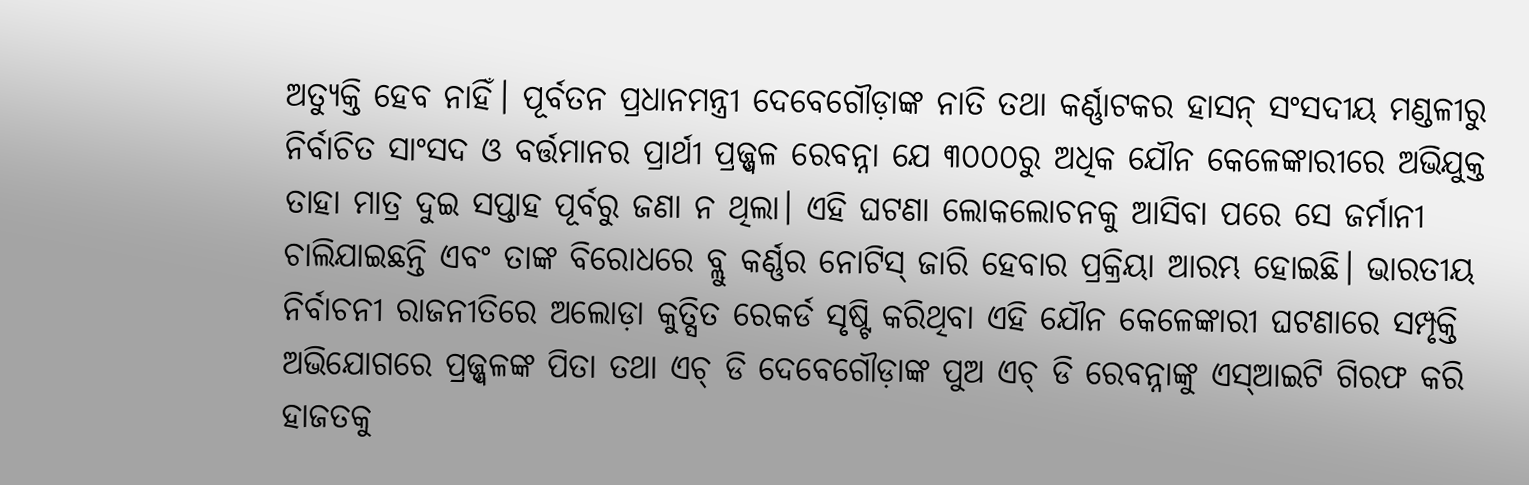ଅତ୍ୟୁକ୍ତି ହେବ ନାହିଁ। ପୂର୍ବତନ ପ୍ରଧାନମନ୍ତ୍ରୀ ଦେବେଗୌଡ଼ାଙ୍କ ନାତି ତଥା କର୍ଣ୍ଣାଟକର ହାସନ୍‌‌ ସଂସଦୀୟ ମଣ୍ଡଳୀରୁ ନିର୍ବାଚିତ ସାଂସଦ ଓ ବର୍ତ୍ତମାନର ପ୍ରାର୍ଥୀ ପ୍ରଜ୍ଜ୍ୱଳ ରେବନ୍ନା ଯେ ୩୦୦୦ରୁ ଅଧିକ ଯୌନ କେଳେଙ୍କାରୀରେ ଅଭିଯୁକ୍ତ ତାହା ମାତ୍ର ଦୁଇ ସପ୍ତାହ ପୂର୍ବରୁ ଜଣା ନ ଥିଲା। ଏହି ଘଟଣା ଲୋକଲୋଚନକୁ ଆସିବା ପରେ ସେ ଜର୍ମାନୀ ଚାଲିଯାଇଛନ୍ତି ଏବଂ ତାଙ୍କ ବିରୋଧରେ ବ୍ଲୁ କର୍ଣ୍ଣର ନୋଟିସ୍‌‌ ଜାରି ହେବାର ପ୍ରକ୍ରିୟା ଆରମ୍ଭ ହୋଇଛି। ଭାରତୀୟ ନିର୍ବାଚନୀ ରାଜନୀତିରେ ଅଲୋଡ଼ା କୁତ୍ସିତ ରେକର୍ଡ ସୃଷ୍ଟି କରିଥିବା ଏହି ଯୌନ କେଳେଙ୍କାରୀ ଘଟଣାରେ ସମ୍ପୃକ୍ତି ଅଭିଯୋଗରେ ପ୍ରଜ୍ଜ୍ୱଳଙ୍କ ପିତା ତଥା ଏଚ୍‌‌ ଡି ଦେବେଗୌଡ଼ାଙ୍କ ପୁଅ ଏଚ୍‌‌ ଡି ରେବନ୍ନାଙ୍କୁ ଏସ୍‌‌ଆଇଟି ଗିରଫ କରି ହାଜତକୁ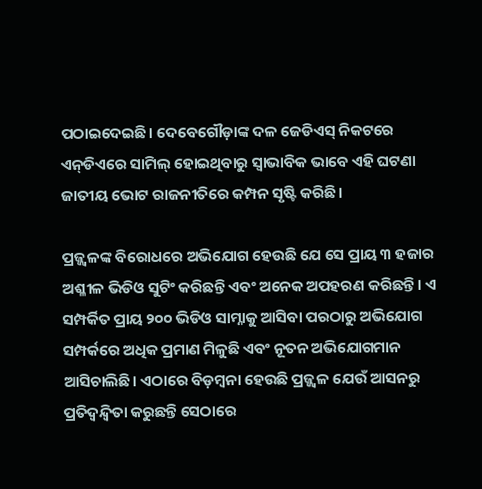ପଠାଇଦେଇଛି। ଦେବେଗୌଡ଼ାଙ୍କ ଦଳ ଜେଡିଏସ୍‌‌ ନିକଟରେ ଏନ୍‌‌ଡିଏରେ ସାମିଲ୍‌‌ ହୋଇଥିବାରୁ ସ୍ୱାଭାବିକ ଭାବେ ଏହି ଘଟଣା ଜାତୀୟ ଭୋଟ ରାଜନୀତିରେ କମ୍ପନ ସୃଷ୍ଟି କରିଛି।

ପ୍ରଜ୍ଜ୍ୱଳଙ୍କ ବିରୋଧରେ ଅଭିଯୋଗ ହେଉଛି ଯେ ସେ ପ୍ରାୟ ୩ ହଜାର ଅଶ୍ଳୀଳ ଭିଡିଓ ସୁଟିଂ କରିଛନ୍ତି ଏବଂ ଅନେକ ଅପହରଣ କରିଛନ୍ତି। ଏ ସମ୍ପର୍କିତ ପ୍ରାୟ ୨୦୦ ଭିଡିଓ ସାମ୍ନାକୁ ଆସିବା ପରଠାରୁ ଅଭିଯୋଗ ସମ୍ପର୍କରେ ଅଧିକ ପ୍ରମାଣ ମିଳୁଛି ଏବଂ ନୂତନ ଅଭିଯୋଗମାନ ଆସିଚାଲିଛି। ଏଠାରେ ବିଡ଼ମ୍ବନା ହେଉଛି ପ୍ରଜ୍ଜ୍ୱଳ ଯେଉଁ ଆସନରୁ ପ୍ରତିଦ୍ୱନ୍ଦ୍ୱିତା କରୁଛନ୍ତି ସେଠାରେ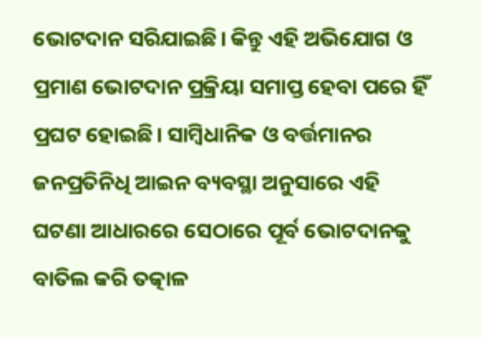ଭୋଟଦାନ ସରିଯାଇଛି। କିନ୍ତୁ ଏହି ଅଭିଯୋଗ ଓ ପ୍ରମାଣ ଭୋଟଦାନ ପ୍ରକ୍ରିୟା ସମାପ୍ତ ହେବା ପରେ ହିଁ ପ୍ରଘଟ ହୋଇଛି। ସାମ୍ବିଧାନିକ ଓ ବର୍ତ୍ତମାନର ଜନପ୍ରତିନିଧି ଆଇନ ବ୍ୟବସ୍ଥା ଅନୁସାରେ ଏହି ଘଟଣା ଆଧାରରେ ସେଠାରେ ପୂର୍ବ ଭୋଟଦାନକୁ ବାତିଲ କରି ତତ୍କାଳ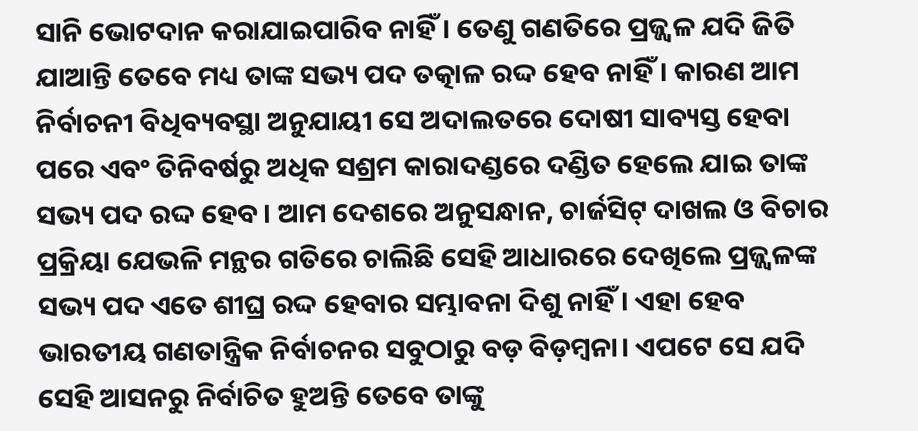ସାନି ଭୋଟଦାନ କରାଯାଇପାରିବ ନାହିଁ। ତେଣୁ ଗଣତିରେ ପ୍ରଜ୍ଜ୍ୱଳ ଯଦି ଜିତି ଯାଆନ୍ତି ତେବେ ମଧ୍ୟ ତାଙ୍କ ସଭ୍ୟ ପଦ ତତ୍କାଳ ରଦ୍ଦ ହେବ ନାହିଁ। କାରଣ ଆମ ନିର୍ବାଚନୀ ବିଧିବ୍ୟବସ୍ଥା ଅନୁଯାୟୀ ସେ ଅଦାଲତରେ ଦୋଷୀ ସାବ୍ୟସ୍ତ ହେବା ପରେ ଏବଂ ତିନିବର୍ଷରୁ ଅଧିକ ସଶ୍ରମ କାରାଦଣ୍ଡରେ ଦଣ୍ଡିତ ହେଲେ ଯାଇ ତାଙ୍କ ସଭ୍ୟ ପଦ ରଦ୍ଦ ହେବ। ଆମ ଦେଶରେ ଅନୁସନ୍ଧାନ, ଚାର୍ଜସିଟ୍‌‌ ଦାଖଲ ଓ ବିଚାର ପ୍ରକ୍ରିୟା ଯେଭଳି ମନ୍ଥର ଗତିରେ ଚାଲିଛି ସେହି ଆଧାରରେ ଦେଖିଲେ ପ୍ରଜ୍ଜ୍ୱଳଙ୍କ ସଭ୍ୟ ପଦ ଏତେ ଶୀଘ୍ର ରଦ୍ଦ ହେବାର ସମ୍ଭାବନା ଦିଶୁ ନାହିଁ। ଏହା ହେବ ଭାରତୀୟ ଗଣତାନ୍ତ୍ରିକ ନିର୍ବାଚନର ସବୁଠାରୁ ବଡ଼ ବିଡ଼ମ୍ବନା। ଏପଟେ ସେ ଯଦି ସେହି ଆସନରୁ ନିର୍ବାଚିତ ହୁଅନ୍ତି ତେବେ ତାଙ୍କୁ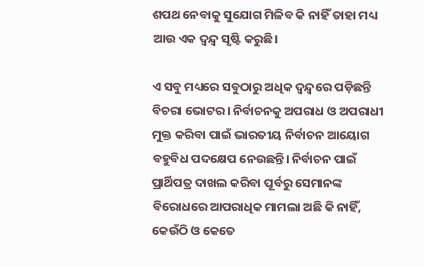ଶପଥ ନେବାକୁ ସୁଯୋଗ ମିଳିବ କି ନାହିଁ ତାହା ମଧ୍ୟ ଆଉ ଏକ ଦ୍ୱନ୍ଦ୍ୱ ସୃଷ୍ଟି କରୁଛି।

ଏ ସବୁ ମଧ୍ୟରେ ସବୁଠାରୁ ଅଧିକ ଦ୍ୱନ୍ଦ୍ୱରେ ପଡ଼ିଛନ୍ତି ବିଚରା ଭୋଟର। ନିର୍ବାଚନକୁ ଅପରାଧ ଓ ଅପରାଧୀ ମୁକ୍ତ କରିବା ପାଇଁ ଭାରତୀୟ ନିର୍ବାଚନ ଆୟୋଗ ବହୁବିଧ ପଦକ୍ଷେପ ନେଉଛନ୍ତି। ନିର୍ବାଚନ ପାଇଁ ପ୍ରାର୍ଥିପତ୍ର ଦାଖଲ କରିବା ପୂର୍ବରୁ ସେମାନଙ୍କ ବିରୋଧରେ ଆପରାଧିକ ମାମଲା ଅଛି କି ନାହିଁ, କେଉଁଠି ଓ କେତେ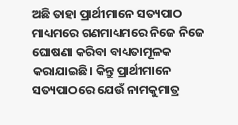ଅଛି ତାହା ପ୍ରାର୍ଥୀମାନେ ସତ୍ୟପାଠ ମାଧ୍ୟମରେ ଗଣମାଧ୍ୟମରେ ନିଜେ ନିଜେ ଘୋଷଣା କରିବା ବାଧ୍ୟତାମୂଳକ କରାଯାଇଛି। କିନ୍ତୁ ପ୍ରାର୍ଥୀମାନେ ସତ୍ୟପାଠରେ ଯେଉଁ ନାମକୁମାତ୍ର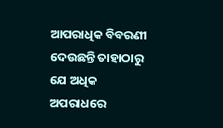ଆପରାଧିକ ବିବରଣୀ ଦେଉଛନ୍ତି ତାହାଠାରୁ ଯେ ଅଧିକ ଅପରାଧରେ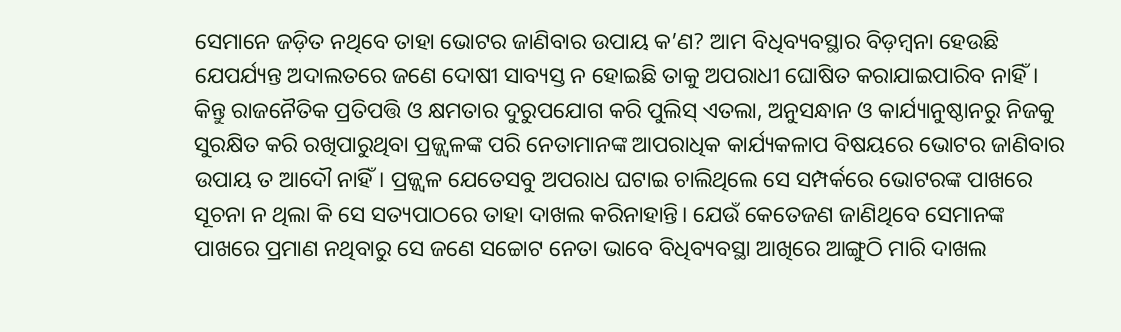ସେମାନେ ଜଡ଼ିତ ନଥିବେ ତାହା ଭୋଟର ଜାଣିବାର ଉପାୟ କ’ଣ? ଆମ ବିଧିବ୍ୟବସ୍ଥାର ବିଡ଼ମ୍ବନା ହେଉଛି ଯେପର୍ଯ୍ୟନ୍ତ ଅଦାଲତରେ ଜଣେ ଦୋଷୀ ସାବ୍ୟସ୍ତ ନ ହୋଇଛି ତାକୁ ଅପରାଧୀ ଘୋଷିତ କରାଯାଇପାରିବ ନାହିଁ। କିନ୍ତୁ ରାଜନୈତିକ ପ୍ରତିପତ୍ତି ଓ କ୍ଷମତାର ଦୁରୁପଯୋଗ କରି ପୁଲିସ୍‌‌ ଏତଲା, ଅନୁସନ୍ଧାନ ଓ କାର୍ଯ୍ୟାନୁଷ୍ଠାନରୁ ନିଜକୁ ସୁରକ୍ଷିତ କରି ରଖିପାରୁଥିବା ପ୍ରଜ୍ଜ୍ୱଳଙ୍କ ପରି ନେତାମାନଙ୍କ ଆପରାଧିକ କାର୍ଯ୍ୟକଳାପ ବିଷୟରେ ଭୋଟର ଜାଣିବାର ଉପାୟ ତ ଆଦୌ ନାହିଁ। ପ୍ରଜ୍ଜ୍ୱଳ ଯେତେସବୁ ଅପରାଧ ଘଟାଇ ଚାଲିଥିଲେ ସେ ସମ୍ପର୍କରେ ଭୋଟରଙ୍କ ପାଖରେ ସୂଚନା ନ ଥିଲା କି ସେ ସତ୍ୟପାଠରେ ତାହା ଦାଖଲ କରିନାହାନ୍ତି। ଯେଉଁ କେତେଜଣ ଜାଣିଥିବେ ସେମାନଙ୍କ ପାଖରେ ପ୍ରମାଣ ନଥିବାରୁ ସେ ଜଣେ ସଚ୍ଚୋଟ ନେତା ଭାବେ ବିଧିବ୍ୟବସ୍ଥା ଆଖିରେ ଆଙ୍ଗୁଠି ମାରି ଦାଖଲ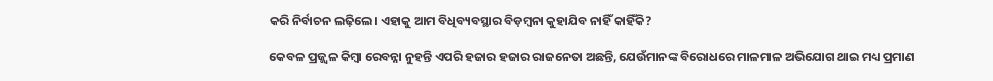କରି ନିର୍ବାଚନ ଲଢ଼ିଲେ। ଏହାକୁ ଆମ ବିଧିବ୍ୟବସ୍ଥାର ବିଡ଼ମ୍ବନା କୁହାଯିବ ନାହିଁ କାହିଁକି?

କେବଳ ପ୍ରଜ୍ଜ୍ୱଳ କିମ୍ବା ରେବନ୍ନା ନୁହନ୍ତି ଏପରି ହଜାର ହଜାର ରାଜନେତା ଅଛନ୍ତି, ଯେଉଁମାନଙ୍କ ବିରୋଧରେ ମାଳମାଳ ଅଭିଯୋଗ ଥାଇ ମଧ୍ୟ ପ୍ରମାଣ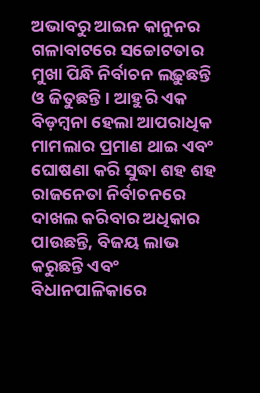ଅଭାବରୁ ଆଇନ କାନୁନର ଗଳାବାଟରେ ସଚ୍ଚୋଟତାର ମୁଖା ପିନ୍ଧି ନିର୍ବାଚନ ଲଢ଼ୁଛନ୍ତି ଓ ଜିତୁଛନ୍ତି। ଆହୁରି ଏକ ବିଡ଼ମ୍ବନା ହେଲା ଆପରାଧିକ ମାମଲାର ପ୍ରମାଣ ଥାଇ ଏବଂ ଘୋଷଣା କରି ସୁଦ୍ଧା ଶହ ଶହ ରାଜନେତା ନିର୍ବାଚନରେ ଦାଖଲ କରିବାର ଅଧିକାର ପାଉଛନ୍ତି, ବିଜୟ ଲାଭ କରୁଛନ୍ତି ଏବଂ ବିଧାନପାଳିକାରେ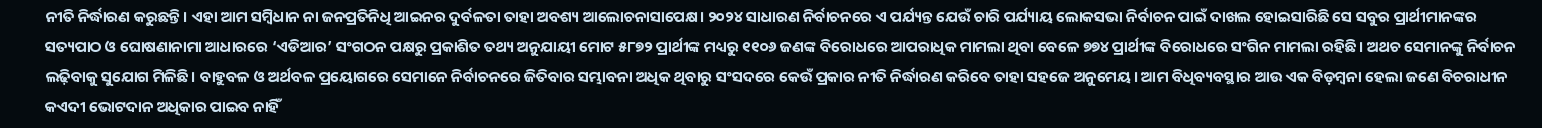ନୀତି ନିର୍ଦ୍ଧାରଣ କରୁଛନ୍ତି। ଏହା ଆମ ସମ୍ବିଧାନ ନା ଜନପ୍ରତିନିଧି ଆଇନର ଦୁର୍ବଳତା ତାହା ଅବଶ୍ୟ ଆଲୋଚନାସାପେକ୍ଷ। ୨୦୨୪ ସାଧାରଣ ନିର୍ବାଚନରେ ଏ ପର୍ଯ୍ୟନ୍ତ ଯେଉଁ ଚାରି ପର୍ଯ୍ୟାୟ ଲୋକସଭା ନିର୍ବାଚନ ପାଇଁ ଦାଖଲ ହୋଇସାରିଛି ସେ ସବୁର ପ୍ରାର୍ଥୀମାନଙ୍କର ସତ୍ୟପାଠ ଓ ଘୋଷଣାନାମା ଆଧାରରେ ‘ଏଡିଆର’ ସଂଗଠନ ପକ୍ଷରୁ ପ୍ରକାଶିତ ତଥ୍ୟ ଅନୁଯାୟୀ ମୋଟ ୫୮୭୨ ପ୍ରାର୍ଥୀଙ୍କ ମଧ୍ୟରୁ ୧୧୦୬ ଜଣଙ୍କ ବିରୋଧରେ ଆପରାଧିକ ମାମଲା ଥିବା ବେଳେ ୭୭୪ ପ୍ରାର୍ଥୀଙ୍କ ବିରୋଧରେ ସଂଗିନ ମାମଲା ରହିଛି। ଅଥଚ ସେମାନଙ୍କୁ ନିର୍ବାଚନ ଲଢ଼ିବାକୁ ସୁଯୋଗ ମିଳିଛି। ବାହୁବଳ ଓ ଅର୍ଥବଳ ପ୍ରୟୋଗରେ ସେମାନେ ନିର୍ବାଚନରେ ଜିତିବାର ସମ୍ଭାବନା ଅଧିକ ଥିବାରୁ ସଂସଦରେ କେଉଁ ପ୍ରକାର ନୀତି ନିର୍ଦ୍ଧାରଣ କରିବେ ତାହା ସହଜେ ଅନୁମେୟ। ଆମ ବିଧିବ୍ୟବସ୍ଥାର ଆଉ ଏକ ବିଡ଼ମ୍ବନା ହେଲା ଜଣେ ବିଚରାଧୀନ କଏଦୀ ଭୋଟଦାନ ଅଧିକାର ପାଇବ ନାହିଁ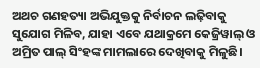ଅଥଚ ଗଣହତ୍ୟା ଅଭିଯୁକ୍ତକୁ ନିର୍ବାଚନ ଲଢ଼ିବାକୁ ସୁଯୋଗ ମିଳିବ, ଯାହା ଏବେ ଯଥାକ୍ରମେ କେଜ୍ରିୱାଲ୍‌‌ ଓ ଅମ୍ରିତ ପାଲ୍‌‌ ସିଂହଙ୍କ ମାମଲାରେ ଦେଖିବାକୁ ମିଳୁଛି।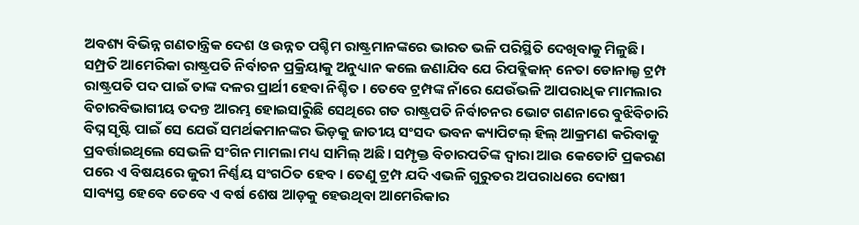ଅବଶ୍ୟ ବିଭିନ୍ନ ଗଣତାନ୍ତ୍ରିକ ଦେଶ ଓ ଉନ୍ନତ ପଶ୍ଚିମ ରାଷ୍ଟ୍ରମାନଙ୍କରେ ଭାରତ ଭଳି ପରିସ୍ଥିତି ଦେଖିବାକୁ ମିଳୁଛି। ସମ୍ପ୍ରତି ଆମେରିକା ରାଷ୍ଟ୍ରପତି ନିର୍ବାଚନ ପ୍ରକ୍ରିୟାକୁ ଅନୁଧ୍ୟାନ କଲେ ଜଣାଯିବ ଯେ ରିପବ୍ଲିକାନ୍‌‌ ନେତା ଡୋନାଲ୍ଡ ଟ୍ରମ୍ପ ରାଷ୍ଟ୍ରପତି ପଦ ପାଇଁ ତାଙ୍କ ଦଳର ପ୍ରାର୍ଥୀ ହେବା ନିଶ୍ଚିତ। ତେବେ ଟ୍ରମ୍ପଙ୍କ ନାଁରେ ଯେଉଁଭଳି ଆପରାଧିକ ମାମଲାର ବିଚାରବିଭାଗୀୟ ତଦନ୍ତ ଆରମ୍ଭ ହୋଇସାରୁିଛି ସେଥିରେ ଗତ ରାଷ୍ଟ୍ରପତି ନିର୍ବାଚନର ଭୋଟ ଗଣନାରେ ବୁଝିବିଚାରି ବିଘ୍ନ ସୃଷ୍ଟି ପାଇଁ ସେ ଯେଉଁ ସମର୍ଥକମାନଙ୍କର ଭିଡ଼କୁ ଜାତୀୟ ସଂସଦ ଭବନ କ୍ୟାପିଟଲ୍‌‌ ହିଲ୍‌‌ ଆକ୍ରମଣ କରିବାକୁ ପ୍ରବର୍ତ୍ତାଇଥିଲେ ସେଭଳି ସଂଗିନ ମାମଲା ମଧ୍ୟ ସାମିଲ୍‌‌ ଅଛି। ସମ୍ପୃକ୍ତ ବିଚାରପତିଙ୍କ ଦ୍ୱାରା ଆଉ କେତୋଟି ପ୍ରକରଣ ପରେ ଏ ବିଷୟରେ ଜୁରୀ ନିର୍ଣ୍ଣୟ ସଂଗଠିତ ହେବ। ତେଣୁ ଟ୍ରମ୍ପ ଯଦି ଏଭଳି ଗୁରୁତର ଅପରାଧରେ ଦୋଷୀ ସାବ୍ୟସ୍ତ ହେବେ ତେବେ ଏ ବର୍ଷ ଶେଷ ଆଡ଼କୁ ହେଉଥିବା ଆମେରିକାର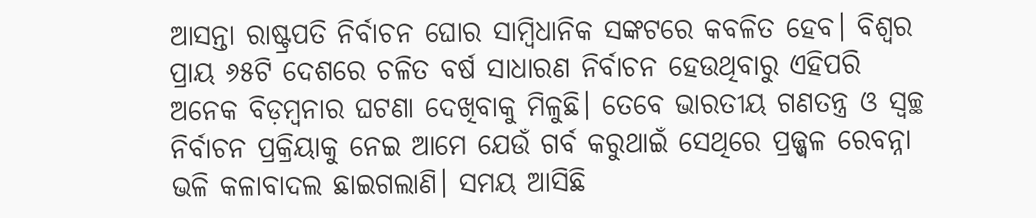ଆସନ୍ତା ରାଷ୍ଟ୍ରପତି ନିର୍ବାଚନ ଘୋର ସାମ୍ବିଧାନିକ ସଙ୍କଟରେ କବଳିତ ହେବ। ବିଶ୍ୱର ପ୍ରାୟ ୬୫ଟି ଦେଶରେ ଚଳିତ ବର୍ଷ ସାଧାରଣ ନିର୍ବାଚନ ହେଉଥିବାରୁ ଏହିପରି ଅନେକ ବିଡ଼ମ୍ବନାର ଘଟଣା ଦେଖିବାକୁ ମିଳୁଛି। ତେବେ ଭାରତୀୟ ଗଣତନ୍ତ୍ର ଓ ସ୍ୱଚ୍ଛ ନିର୍ବାଚନ ପ୍ରକ୍ରିୟାକୁ ନେଇ ଆମେ ଯେଉଁ ଗର୍ବ କରୁଥାଇଁ ସେଥିରେ ପ୍ରଜ୍ଜ୍ୱଳ ରେବନ୍ନା ଭଳି କଳାବାଦଲ ଛାଇଗଲାଣି। ସମୟ ଆସିଛି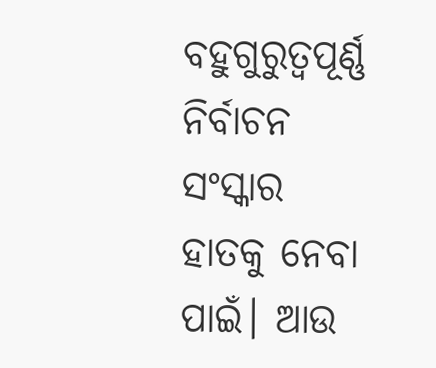ବହୁଗୁରୁତ୍ୱପୂର୍ଣ୍ଣ ନିର୍ବାଚନ ସଂସ୍କାର ହାତକୁ ନେବା ପାଇଁ। ଆଉ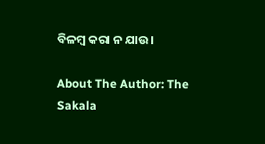ବିଳମ୍ବ କରା ନ ଯାଉ।

About The Author: The Sakala